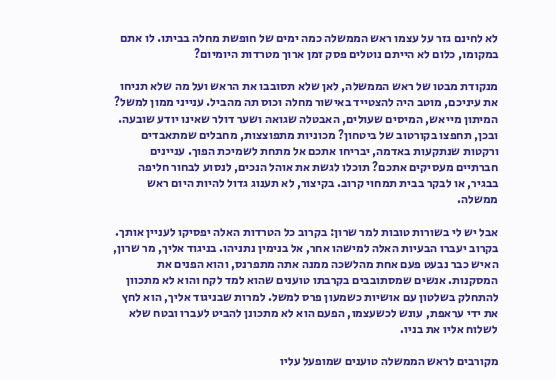לא לחינם גזר על עצמו ראש הממשלה כמה ימים של חופשת מחלה בביתו. לו אתם במקומו, כלום לא הייתם נוטלים פסק זמן ארוך מטרדות היומיום?

מנקודת מבטו של ראש הממשלה, לאן שלא תסובבו את הראש ועל מה שלא תניחו את עיניכם, מוטב היה להצטייד באישור מחלה וכוס תה מהביל. ענייני ממון למשל? המיתון מייאש, המיסים שעולים, האבטלה שגואה ושער דולר שאינו יודע שובעה. ובכן, תחפצו בקורטוב של ביטחון? מכוניות מתפוצצות, מחבלים שמתאבדים ורקטות שנתקעות באדמה, יבריחו אתכם אל מתחת לשמיכת הפוך. עניינים חברתיים מעסיקים אתכם? תוכלו לגשת את אוהל הנכים, לנסוע לבחור חליפה בבגיר, או לבקר בבית תמחוי קרוב. בקיצור, לא תענוג גדול להיות היום ראש ממשלה.

אבל יש לי בשורות טובות למר שרון: בקרוב כל הטרדות האלה יפסיקו לעניין אותך. בקרוב יעברו הבעיות האלה למישהו אחר, אל בנימין נתניהו. בניגוד אליך, מר שרון, האיש כבר נבעט פעם אחת מהלשכה ממנה אתה מתפרנס, והוא הפנים את המסקנות. אנשים שמסתובבים בקרבתו טוענים שהוא למד לקח והוא לא מתכוון להתחלק בשלטון עם אושיות כשמעון פרס למשל. למרות שבניגוד אליך, הוא לחץ את ידי עראפת, עונש לכשעצמו, הפעם הוא לא מתכונן להביט לעברו ובטח שלא לשלוח אליו את בניו.

מקורבים לראש הממשלה טוענים שמופעל עליו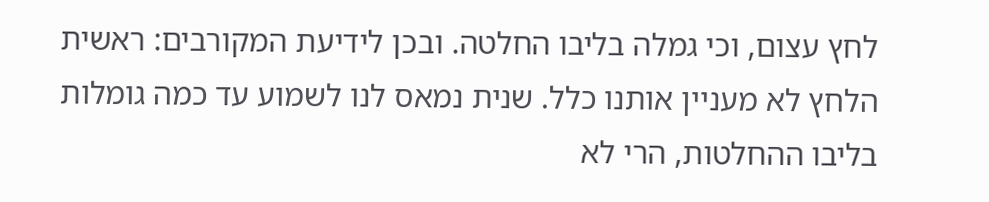לחץ עצום, וכי גמלה בליבו החלטה. ובכן לידיעת המקורבים: ראשית הלחץ לא מעניין אותנו כלל. שנית נמאס לנו לשמוע עד כמה גומלות בליבו ההחלטות, הרי לא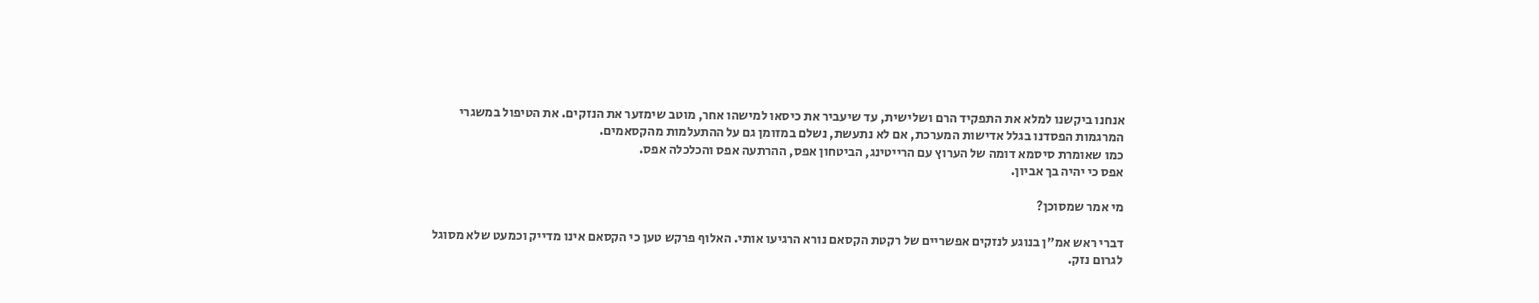אנחנו ביקשנו למלא את התפקיד הרם ושלישית, עד שיעביר את כיסאו למישהו אחר, מוטב שימזער את הנזקים. את הטיפול במשגרי המרגמות הפסדנו בגלל אדישות המערכת, אם לא נתעשת, נשלם במזומן גם על ההתעלמות מהקסאמים.
כמו שאומרת סיסמא דומה של הערוץ עם הרייטינג, הביטחון אפס, ההרתעה אפס והכלכלה אפס.
אפס כי יהיה בך אביון.

מי אמר שמסוכן?

דברי ראש אמ"ן בנוגע לנזקים אפשריים של רקטת הקסאם נורא הרגיעו אותי. האלוף פרקש טען כי הקסאם אינו מדייק וכמעט שלא מסוגל לגרום נזק.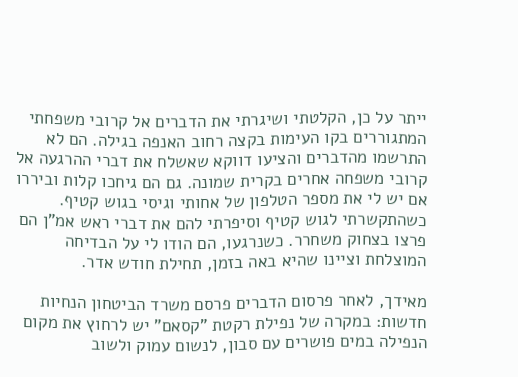ייתר על כן, הקלטתי ושיגרתי את הדברים אל קרובי משפחתי המתגוררים בקו העימות בקצה רחוב האנפה בגילה. הם לא התרשמו מהדברים והציעו דווקא שאשלח את דברי ההרגעה אל קרובי משפחה אחרים בקרית שמונה. גם הם גיחכו קלות וביררו אם יש לי את מספר הטלפון של אחותי וגיסי בגוש קטיף. כשהתקשרתי לגוש קטיף וסיפרתי להם את דברי ראש אמ"ן הם פרצו בצחוק משחרר. כשנרגעו, הם הודו לי על הבדיחה המוצלחת וציינו שהיא באה בזמן, תחילת חודש אדר.

מאידך, לאחר פרסום הדברים פרסם משרד הביטחון הנחיות חדשות: במקרה של נפילת רקטת "קסאם" יש לרחוץ את מקום הנפילה במים פושרים עם סבון, לנשום עמוק ולשוב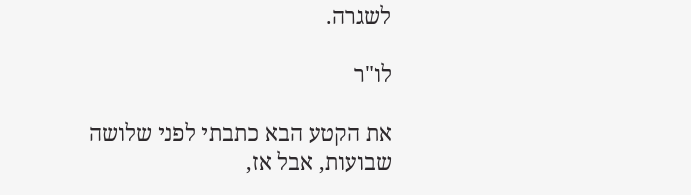לשגרה.

לו"ר

את הקטע הבא כתבתי לפני שלושה שבועות, אבל אז,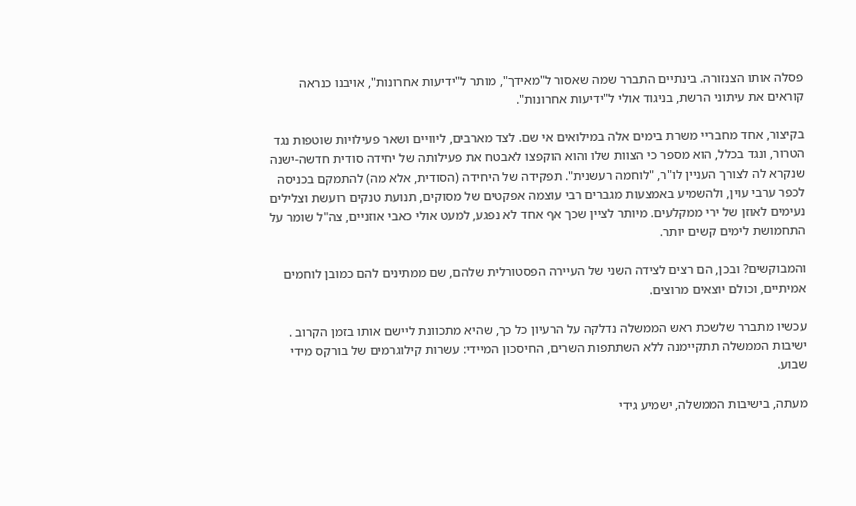פסלה אותו הצנזורה. בינתיים התברר שמה שאסור ל"מאידך", מותר ל"ידיעות אחרונות", אויבנו כנראה קוראים את עיתוני הרשת, בניגוד אולי ל"ידיעות אחרונות".

בקיצור, אחד מחבריי משרת בימים אלה במילואים אי שם. לצד מארבים, ליוויים ושאר פעילויות שוטפות נגד הטרור, ונגד בכלל, הוא מספר כי הצוות שלו והוא הוקפצו לאבטח את פעילותה של יחידה סודית חדשה-ישנה שנקרא לה לצורך העניין לו"ר, "לוחמה רעשנית". תפקידה של היחידה (הסודית, אלא מה) להתמקם בכניסה לכפר ערבי עוין, ולהשמיע באמצעות מגברים רבי עוצמה אפקטים של מסוקים, תנועת טנקים רועשת וצלילים נעימים לאוזן של ירי ממקלעים. מיותר לציין שכך אף אחד לא נפגע, למעט אולי כאבי אוזניים, צה"ל שומר על התחמושת לימים קשים יותר.

והמבוקשים? ובכן, הם רצים לצידה השני של העיירה הפסטורלית שלהם, שם ממתינים להם כמובן לוחמים אמיתיים, וכולם יוצאים מרוצים.

עכשיו מתברר שלשכת ראש הממשלה נדלקה על הרעיון כל כך, שהיא מתכוונת ליישם אותו בזמן הקרוב . ישיבות הממשלה תתקיימנה ללא השתתפות השרים, החיסכון המיידי: עשרות קילוגרמים של בורקס מידי שבוע.

מעתה, בישיבות הממשלה, ישמיע גידי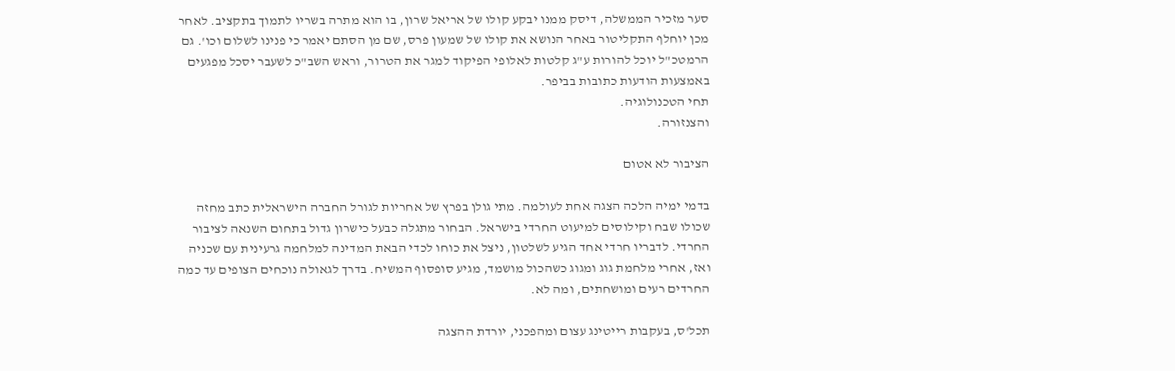סער מזכיר הממשלה, דיסק ממנו יבקע קולו של אריאל שרון, בו הוא מתרה בשריו לתמוך בתקציב. לאחר מכן יוחלף התקליטור באחר הנושא את קולו של שמעון פרס, שם מן הסתם יאמר כי פנינו לשלום וכו'. גם הרמטכ"ל יוכל להורות ע"ג קלטות לאלופי הפיקוד למגר את הטרור, וראש השב"כ לשעבר יסכל מפגעים באמצעות הודעות כתובות בביפר.
תחי הטכנולוגיה.
והצנזורה.

הציבור לא אטום

בדמי ימיה הלכה הצגה אחת לעולמה. מתי גולן בפרץ של אחריות לגורל החברה הישראלית כתב מחזה שכולו שבח וקילוסים למיעוט החרדי בישראל. הבחור מתגלה כבעל כישרון גדול בתחום השנאה לציבור החרדי. לדבריו חרדי אחד הגיע לשלטון, ניצל את כוחו לכדי הבאת המדינה למלחמה גרעינית עם שכניה ואז, אחרי מלחמת גוג ומגוג כשהכול מושמד, מגיע סופסוף המשיח. בדרך לגאולה נוכחים הצופים עד כמה החרדים רעים ומושחתים, ומה לא.

תכל'ס, בעקבות רייטינג עצום ומהפכני, יורדת ההצגה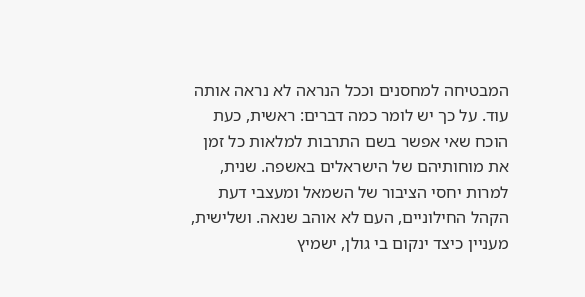המבטיחה למחסנים וככל הנראה לא נראה אותה עוד. על כך יש לומר כמה דברים: ראשית, כעת הוכח שאי אפשר בשם התרבות למלאות כל זמן את מוחותיהם של הישראלים באשפה. שנית, למרות יחסי הציבור של השמאל ומעצבי דעת הקהל החילוניים, העם לא אוהב שנאה. ושלישית, מעניין כיצד ינקום בי גולן, ישמיץ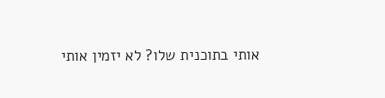אותי בתוכנית שלו? לא יזמין אותי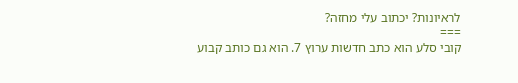לראיונות? יכתוב עלי מחזה?
===
קובי סלע הוא כתב חדשות ערוץ 7. הוא גם כותב קבוע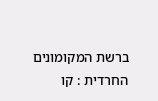ברשת המקומונים החרדית : קו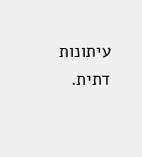עיתונות דתית.